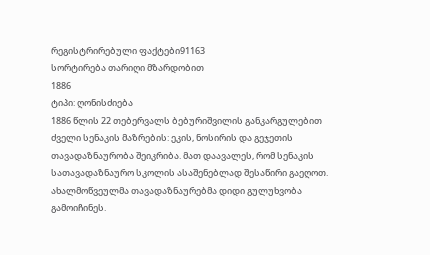რეგისტრირებული ფაქტები91163
სორტირება თარიღი მზარდობით
1886
ტიპი: ღონისძიება
1886 წლის 22 თებერვალს ბებურიშვილის განკარგულებით ძველი სენაკის მაზრების: ეკის, ნოსირის და გეჯეთის თავადაზნაურობა შეიკრიბა. მათ დაავალეს, რომ სენაკის სათავადაზნაურო სკოლის ასაშენებლად შესაწირი გაეღოთ. ახალმოწვეულმა თავადაზნაურებმა დიდი გულუხვობა გამოიჩინეს.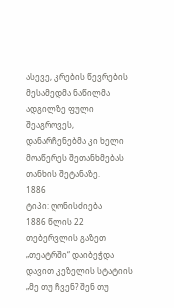ასევე, კრების წევრების მესამედმა ნაწილმა ადგილზე ფული შეაგროვეს, დანარჩენებმა კი ხელი მოაწერეს შეთანხმებას თანხის შეტანაზე.
1886
ტიპი: ღონისძიება
1886 წლის 22 თებერვლის გაზეთ „თეატრში“ დაიბეჭდა დავით კეზელის სტატიის „მე თუ ჩვენ? შენ თუ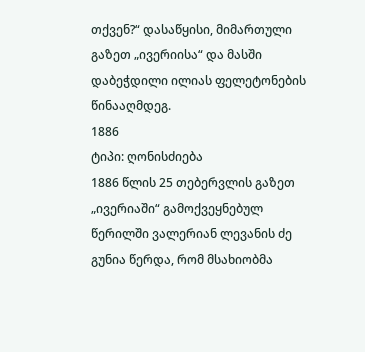თქვენ?“ დასაწყისი, მიმართული გაზეთ „ივერიისა“ და მასში დაბეჭდილი ილიას ფელეტონების წინააღმდეგ.
1886
ტიპი: ღონისძიება
1886 წლის 25 თებერვლის გაზეთ „ივერიაში“ გამოქვეყნებულ წერილში ვალერიან ლევანის ძე გუნია წერდა, რომ მსახიობმა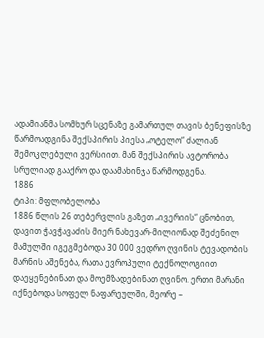ადამიანმა სომხურ სცენაზე გამართულ თავის ბენეფისზე წარმოადგინა შექსპირის პიესა „ოტელო“ ძალიან შემოკლებული ვერსიით. მან შექსპირის ავტორობა სრულიად გააქრო და დაამახინჯა წარმოდგენა.
1886
ტიპი: მფლობელობა
1886 წლის 26 თებერვლის გაზეთ „ივერიის“ ცნობით, დავით ჭავჭავაძის მიერ ნახევარ-მილიონად შეძენილ მამულში იგეგმებოდა 30 000 ვედრო ღვინის ტევადობის მარნის აშენება, რათა ევროპული ტექნოლოგიით დაეყენებინათ და მოემზადებინათ ღვინო. ერთი მარანი იქნებოდა სოფელ ნაფარეულში, მეორე –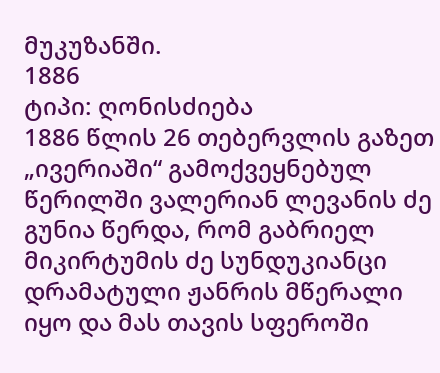მუკუზანში.
1886
ტიპი: ღონისძიება
1886 წლის 26 თებერვლის გაზეთ „ივერიაში“ გამოქვეყნებულ წერილში ვალერიან ლევანის ძე გუნია წერდა, რომ გაბრიელ მიკირტუმის ძე სუნდუკიანცი დრამატული ჟანრის მწერალი იყო და მას თავის სფეროში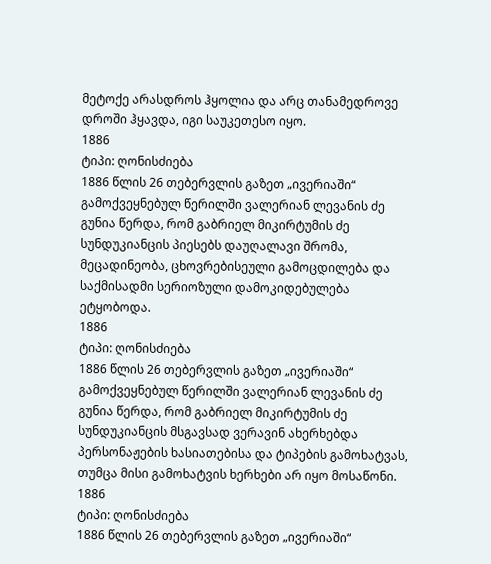მეტოქე არასდროს ჰყოლია და არც თანამედროვე დროში ჰყავდა, იგი საუკეთესო იყო.
1886
ტიპი: ღონისძიება
1886 წლის 26 თებერვლის გაზეთ „ივერიაში“ გამოქვეყნებულ წერილში ვალერიან ლევანის ძე გუნია წერდა, რომ გაბრიელ მიკირტუმის ძე სუნდუკიანცის პიესებს დაუღალავი შრომა, მეცადინეობა, ცხოვრებისეული გამოცდილება და საქმისადმი სერიოზული დამოკიდებულება ეტყობოდა.
1886
ტიპი: ღონისძიება
1886 წლის 26 თებერვლის გაზეთ „ივერიაში“ გამოქვეყნებულ წერილში ვალერიან ლევანის ძე გუნია წერდა, რომ გაბრიელ მიკირტუმის ძე სუნდუკიანცის მსგავსად ვერავინ ახერხებდა პერსონაჟების ხასიათებისა და ტიპების გამოხატვას, თუმცა მისი გამოხატვის ხერხები არ იყო მოსაწონი.
1886
ტიპი: ღონისძიება
1886 წლის 26 თებერვლის გაზეთ „ივერიაში“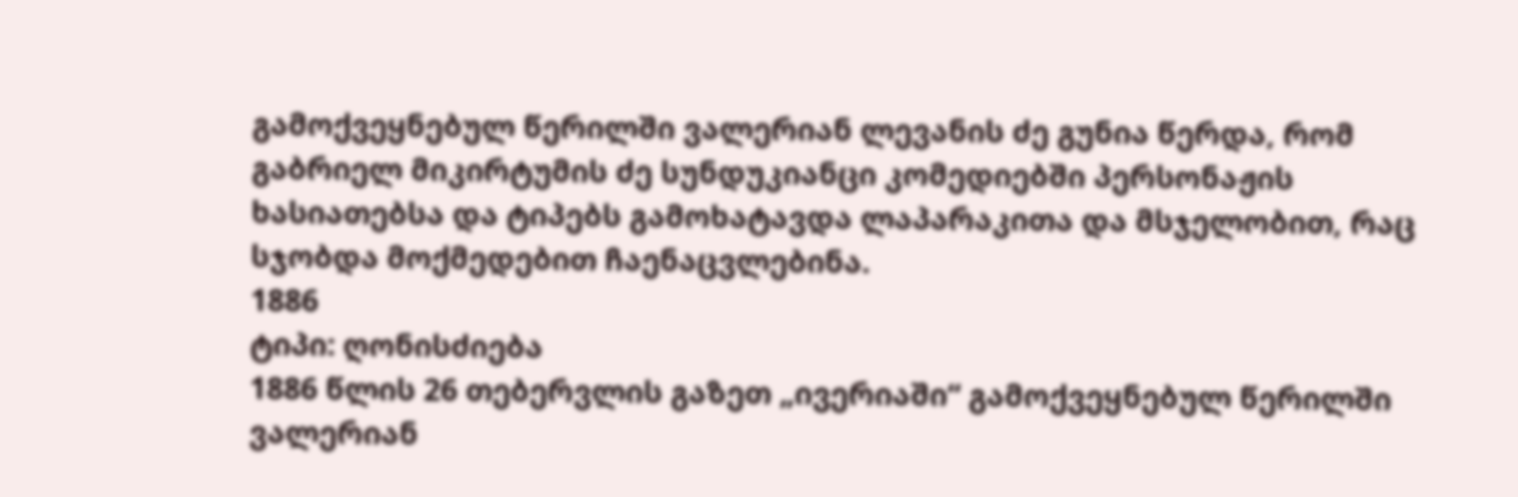გამოქვეყნებულ წერილში ვალერიან ლევანის ძე გუნია წერდა, რომ გაბრიელ მიკირტუმის ძე სუნდუკიანცი კომედიებში პერსონაჟის ხასიათებსა და ტიპებს გამოხატავდა ლაპარაკითა და მსჯელობით, რაც სჯობდა მოქმედებით ჩაენაცვლებინა.
1886
ტიპი: ღონისძიება
1886 წლის 26 თებერვლის გაზეთ „ივერიაში“ გამოქვეყნებულ წერილში ვალერიან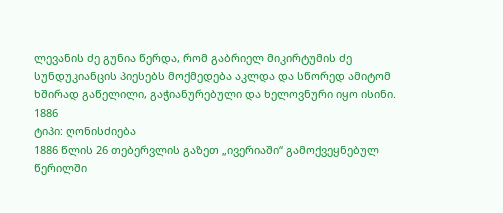ლევანის ძე გუნია წერდა, რომ გაბრიელ მიკირტუმის ძე სუნდუკიანცის პიესებს მოქმედება აკლდა და სწორედ ამიტომ ხშირად გაწელილი, გაჭიანურებული და ხელოვნური იყო ისინი.
1886
ტიპი: ღონისძიება
1886 წლის 26 თებერვლის გაზეთ „ივერიაში“ გამოქვეყნებულ წერილში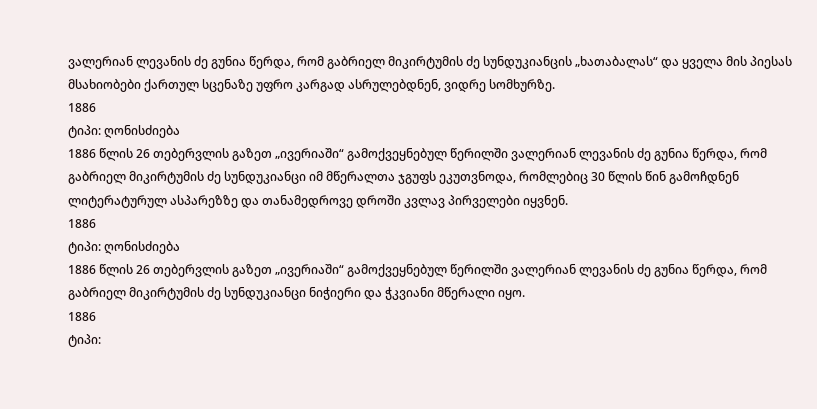ვალერიან ლევანის ძე გუნია წერდა, რომ გაბრიელ მიკირტუმის ძე სუნდუკიანცის „ხათაბალას“ და ყველა მის პიესას მსახიობები ქართულ სცენაზე უფრო კარგად ასრულებდნენ, ვიდრე სომხურზე.
1886
ტიპი: ღონისძიება
1886 წლის 26 თებერვლის გაზეთ „ივერიაში“ გამოქვეყნებულ წერილში ვალერიან ლევანის ძე გუნია წერდა, რომ გაბრიელ მიკირტუმის ძე სუნდუკიანცი იმ მწერალთა ჯგუფს ეკუთვნოდა, რომლებიც 30 წლის წინ გამოჩდნენ ლიტერატურულ ასპარეზზე და თანამედროვე დროში კვლავ პირველები იყვნენ.
1886
ტიპი: ღონისძიება
1886 წლის 26 თებერვლის გაზეთ „ივერიაში“ გამოქვეყნებულ წერილში ვალერიან ლევანის ძე გუნია წერდა, რომ გაბრიელ მიკირტუმის ძე სუნდუკიანცი ნიჭიერი და ჭკვიანი მწერალი იყო.
1886
ტიპი: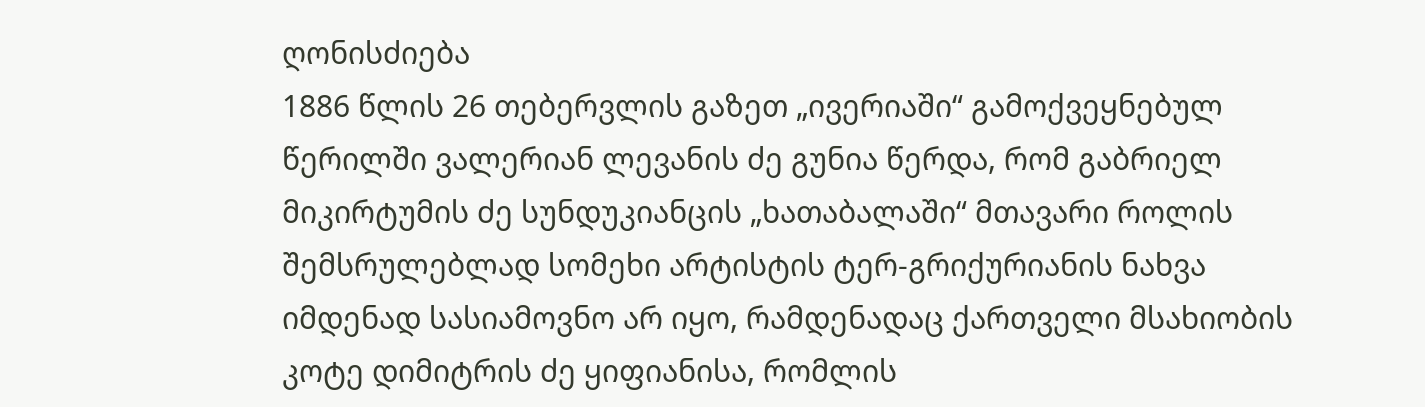ღონისძიება
1886 წლის 26 თებერვლის გაზეთ „ივერიაში“ გამოქვეყნებულ წერილში ვალერიან ლევანის ძე გუნია წერდა, რომ გაბრიელ მიკირტუმის ძე სუნდუკიანცის „ხათაბალაში“ მთავარი როლის შემსრულებლად სომეხი არტისტის ტერ-გრიქურიანის ნახვა იმდენად სასიამოვნო არ იყო, რამდენადაც ქართველი მსახიობის კოტე დიმიტრის ძე ყიფიანისა, რომლის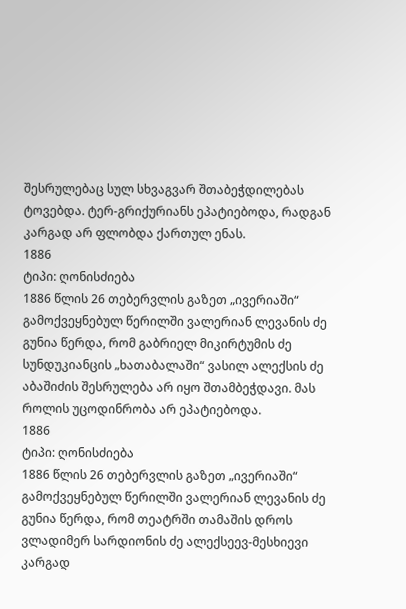შესრულებაც სულ სხვაგვარ შთაბეჭდილებას ტოვებდა. ტერ-გრიქურიანს ეპატიებოდა, რადგან კარგად არ ფლობდა ქართულ ენას.
1886
ტიპი: ღონისძიება
1886 წლის 26 თებერვლის გაზეთ „ივერიაში“ გამოქვეყნებულ წერილში ვალერიან ლევანის ძე გუნია წერდა, რომ გაბრიელ მიკირტუმის ძე სუნდუკიანცის „ხათაბალაში“ ვასილ ალექსის ძე აბაშიძის შესრულება არ იყო შთამბეჭდავი. მას როლის უცოდინრობა არ ეპატიებოდა.
1886
ტიპი: ღონისძიება
1886 წლის 26 თებერვლის გაზეთ „ივერიაში“ გამოქვეყნებულ წერილში ვალერიან ლევანის ძე გუნია წერდა, რომ თეატრში თამაშის დროს ვლადიმერ სარდიონის ძე ალექსეევ-მესხიევი კარგად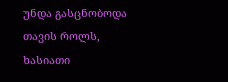უნდა გასცნობოდა თავის როლს, ხასიათი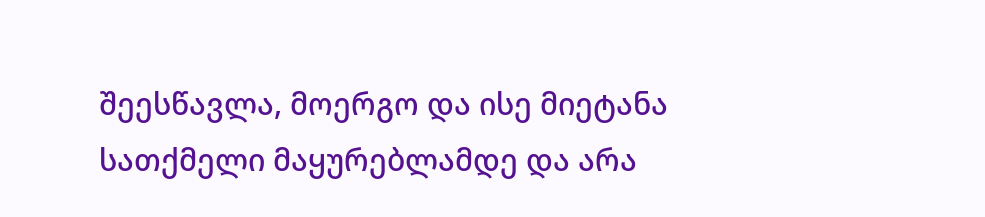შეესწავლა, მოერგო და ისე მიეტანა სათქმელი მაყურებლამდე და არა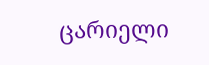ცარიელი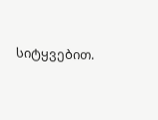სიტყვებით.